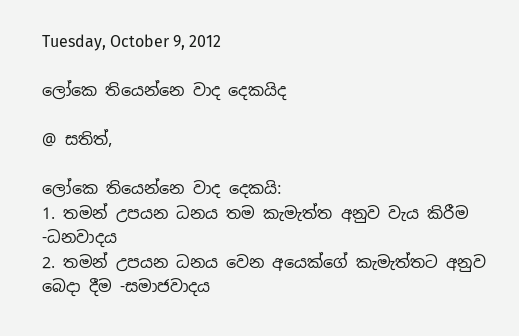Tuesday, October 9, 2012

ලෝකෙ තියෙන්නෙ වාද දෙකයිද

@ සතිත්,

ලෝකෙ තියෙන්නෙ වාද දෙකයි:
1. තමන් උපයන ධනය තම කැමැත්ත අනුව වැය කිරීම -ධනවාදය
2. තමන් උපයන ධනය වෙන අයෙක්ගේ කැමැත්තට අනුව බෙදා දීම -සමාජවාදය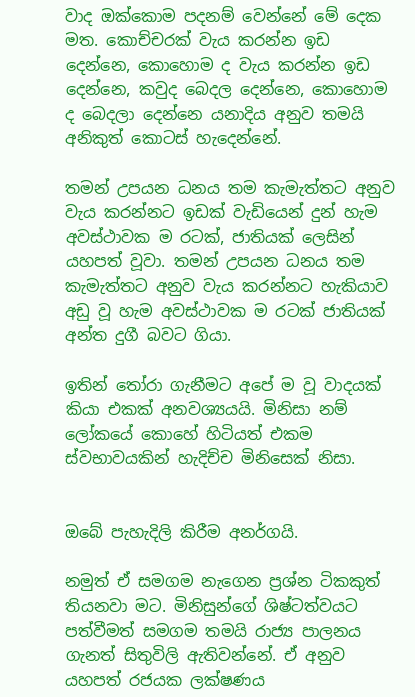වාද ඔක්කොම පදනම් වෙන්නේ මේ දෙක මත. කොච්චරක් වැය කරන්න ඉඩ දෙන්නෙ, කොහොම ද වැය කරන්න ඉඩ දෙන්නෙ, කවුද බෙදල දෙන්නෙ, කොහොම ද බෙදලා දෙන්නෙ යනාදිය අනුව තමයි අනිකුත් කොටස් හැදෙන්නේ.

තමන් උපයන ධනය තම කැමැත්තට අනුව වැය කරන්නට ඉඩක් වැඩියෙන් දුන් හැම අවස්ථාවක ම රටක්, ජාතියක් ලෙසින් යහපත් වූවා. තමන් උපයන ධනය තම කැමැත්තට අනුව වැය කරන්නට හැකියාව අඩු වූ හැම අවස්ථාවක ම රටක් ජාතියක් අන්ත දුගී බවට ගියා.

ඉතින් තෝරා ගැනීමට අපේ ම වූ වාදයක් කියා එකක් අනවශ්‍යයයි. මිනිසා නම් ලෝකයේ කොහේ හිටියත් එකම ස්වභාවයකින් හැදිච්ච මිනිසෙක් නිසා.


ඔබේ පැහැදිලි කිරීම අනර්ගයි.

නමුත් ඒ සමගම නැගෙන ප්‍රශ්න ටිකකුත් තියනවා මට. මිනිසුන්ගේ ශිෂ්ටත්වයට පත්වීමත් සමගම තමයි රාජ්‍ය පාලනය ගැනත් සිතුවිලි ඇතිවන්නේ. ඒ අනුව යහපත් රජයක ලක්ෂණය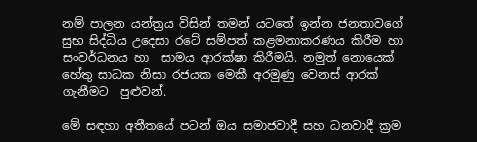නම් පාලන යන්ත්‍රය විසින් තමන් යටතේ ඉන්න ජනතාවගේ සුභ සිද්ධිය උදෙසා රටේ සම්පත් කළමනාකරණය කිරීම හා සංවර්ධනය හා  සාමය ආරක්ෂා කිරීමයි. නමුත් නොයෙක් හේතු සාධක නිසා රජයක මෙකී අරමුණු වෙනස් ආරක් ගැනීමට  පුළුවන්.

මේ සඳහා අතීතයේ පටන් ඔය සමාජවාදී සහ ධනවාදී ක්‍රම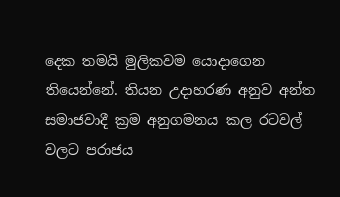දෙක තමයි මුලිකවම යොදාගෙන තියෙන්නේ. තියන උදාහරණ අනුව අන්ත සමාජවාදී ක්‍රම අනුගමනය කල රටවල් වලට පරාජය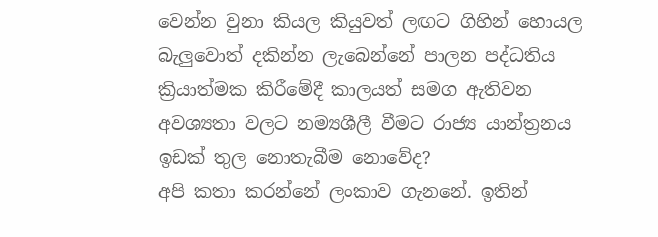වෙන්න වුනා කියල කියුවත් ලඟට ගිහින් හොයල බැලුවොත් දකින්න ලැබෙන්නේ පාලන පද්ධතිය ක්‍රියාත්මක කිරීමේදී කාලයත් සමග ඇතිවන අවශ්‍යතා වලට නම්‍යශීලී වීමට රාජ්‍ය යාන්ත්‍රනය ඉඩක් තුල නොතැබීම නොවේද?
අපි කතා කරන්නේ ලංකාව ගැනනේ. ඉතින්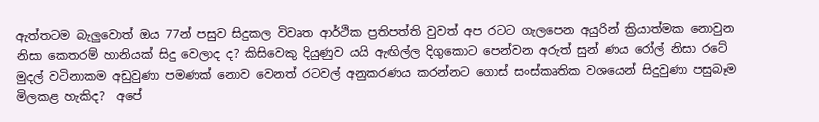ඇත්තටම බැලුවොත් ඔය 77න් පසුව සිදුකල විවෘත ආර්ථික ප්‍රතිපත්ති වුවත් අප රටට ගැලපෙන අයුරින් ක්‍රියාත්මක නොවුන නිසා කෙතරම් හානියක් සිදු වෙලාද ද? කිසිවෙකු දියුණුව යයි ඇඟිල්ල දිගුකොට පෙන්වන අරුත් සුන් ණය රෝල් නිසා රටේ මුදල් වටිනාකම අඩුවුණා පමණක් නොව වෙනත් රටවල් අනුකරණය කරන්නට ගොස් සංස්කෘතික වශයෙන් සිදුවුණා පසුබෑම මිලකළ හැකිද?  අපේ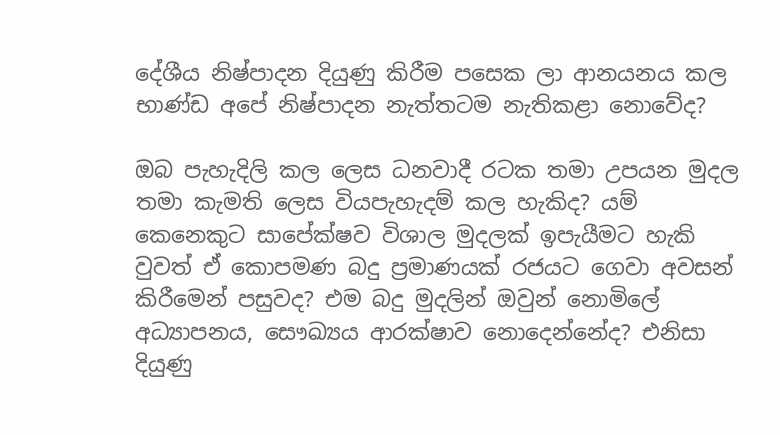දේශීය නිෂ්පාදන දියුණු කිරීම පසෙක ලා ආනයනය කල භාණ්ඩ අපේ නිෂ්පාදන නැත්තටම නැතිකළා නොවේද?

ඔබ පැහැදිලි කල ලෙස ධනවාදී රටක තමා උපයන මුදල තමා කැමති ලෙස වියපැහැදම් කල හැකිද? යම් කෙනෙකුට සාපේක්ෂව විශාල මුදලක් ඉපැයීමට හැකි වුවත් ඒ කොපමණ බදු ප්‍රමාණයක් රජයට ගෙවා අවසන් කිරීමෙන් පසුවද? එම බදු මුදලින් ඔවුන් නොමිලේ අධ්‍යාපනය, සෞඛ්‍යය ආරක්ෂාව නොදෙන්නේද? එනිසා දියුණු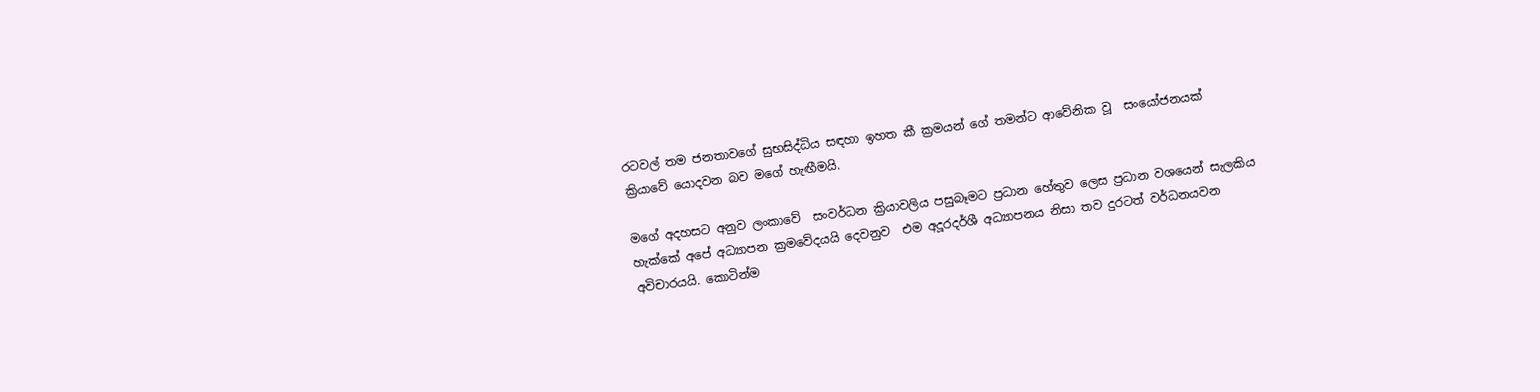රටවල් තම ජනතාවගේ සුභසිද්ධිය සඳහා ඉහත කී ක්‍රමයන් ගේ තමන්ට ආවේනික වූ  සංයෝජනයක් ක්‍රියාවේ යොදවන බව මගේ හැඟීමයි.

මගේ අදහසට අනුව ලංකාවේ  සංවර්ධන ක්‍රියාවලිය පසුබෑමට ප්‍රධාන හේතුව ලෙස ප්‍රධාන වශයෙන් සැලකිය හැක්කේ අපේ අධ්‍යාපන ක්‍රමවේදයයි දෙවනුව  එම අදූරදර්ශී අධ්‍යාපනය නිසා තව දුරටත් වර්ධනයවන අවිචාරයයි. කොටින්ම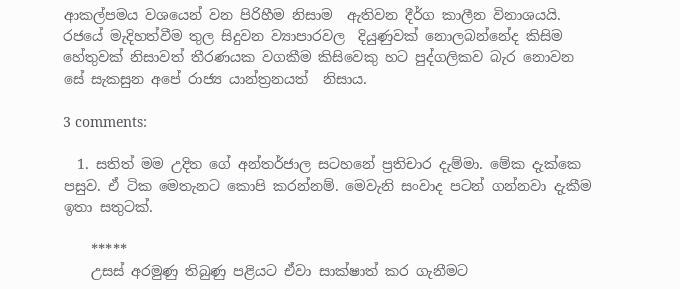ආකල්පමය වශයෙන් වන පිරිහීම නිසාම  ඇතිවන දීර්ග කාලීන විනාශයයි. රජයේ මැදිහත්වීම තුල සිදුවන ව්‍යාපාරවල  දියුණුවක් නොලබන්නේද කිසිම හේතුවක් නිසාවත් තීරණයක වගකීම කිසිවෙකු හට පුද්ගලිකව බැර නොවන සේ සැකසුන අපේ රාජ්‍ය යාන්ත්‍රනයත්  නිසාය.

3 comments:

  1. සතිත් මම උදිත ගේ අන්තර්ජාල සටහනේ ප්‍රතිචාර දැම්මා. මේක දැක්කෙ පසුව. ඒ ටික මෙතැනට කොපි කරන්නම්. මෙවැනි සංවාද පටන් ගන්නවා දැකීම ඉතා සතුටක්.

    *****
    උසස් අරමුණු තිබුණු පළියට ඒවා සාක්ෂාත් කර ගැනීමට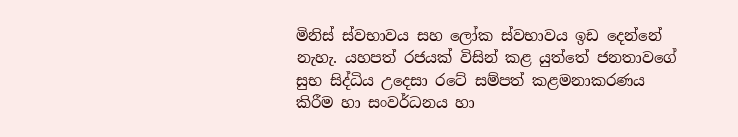මිනිස් ස්වභාවය සහ ලෝක ස්වභාවය ඉඩ දෙන්නේ නැහැ. යහපත් රජයක් විසින් කළ යුත්තේ ජනතාවගේ සුභ සිද්ධිය උදෙසා රටේ සම්පත් කළමනාකරණය කිරීම හා සංවර්ධනය හා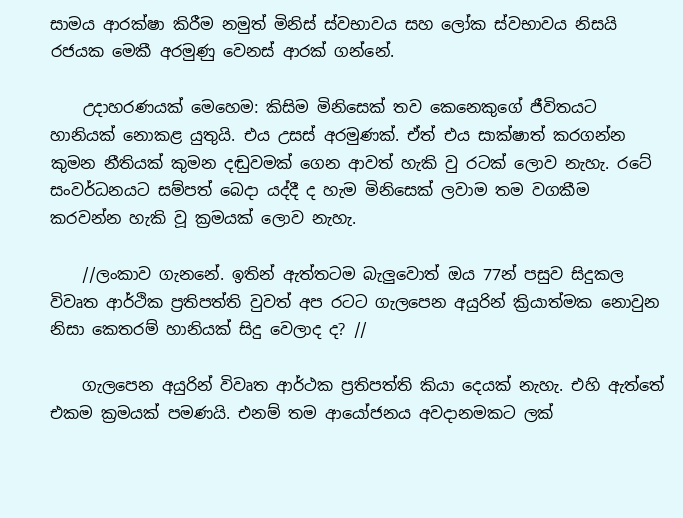සාමය ආරක්ෂා කිරීම නමුත් මිනිස් ස්වභාවය සහ ලෝක ස්වභාවය නිසයි රජයක මෙකී අරමුණු වෙනස් ආරක් ගන්නේ.

    උදාහරණයක් මෙහෙම: කිසිම මිනිසෙක් තව කෙනෙකුගේ ජීවිතයට හානියක් නොකළ යුතුයි. එය උසස් අරමුණක්. ඒත් එය සාක්ෂාත් කරගන්න කුමන නීතියක් කුමන දඬුවමක් ගෙන ආවත් හැකි වු රටක් ලොව නැහැ. රටේ සංවර්ධනයට සම්පත් බෙදා යද්දී ද හැම මිනිසෙක් ලවාම තම වගකීම කරවන්න හැකි වූ ක්‍රමයක් ලොව නැහැ.

    //ලංකාව ගැනනේ. ඉතින් ඇත්තටම බැලුවොත් ඔය 77න් පසුව සිදුකල විවෘත ආර්ථික ප්‍රතිපත්ති වුවත් අප රටට ගැලපෙන අයුරින් ක්‍රියාත්මක නොවුන නිසා කෙතරම් හානියක් සිදු වෙලාද ද? //

    ගැලපෙන අයුරින් විවෘත ආර්ථක ප්‍රතිපත්ති කියා දෙයක් නැහැ. එහි ඇත්තේ එකම ක්‍රමයක් පමණයි. එනම් තම ආයෝජනය අවදානමකට ලක්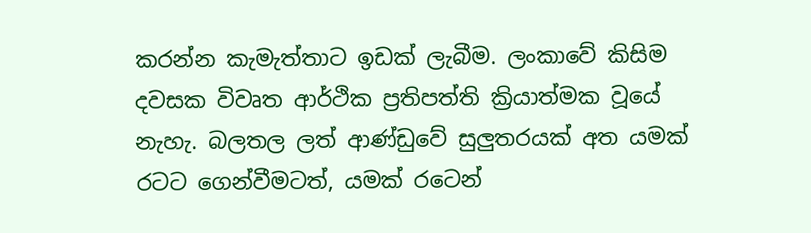කරන්න කැමැත්තාට ඉඩක් ලැබීම. ලංකාවේ කිසිම දවසක විවෘත ආර්ථික ප්‍රතිපත්ති ක්‍රියාත්මක වූයේ නැහැ. බලතල ලත් ආණ්ඩුවේ සුලුතරයක් අත යමක් රටට ගෙන්වීමටත්, යමක් රටෙන්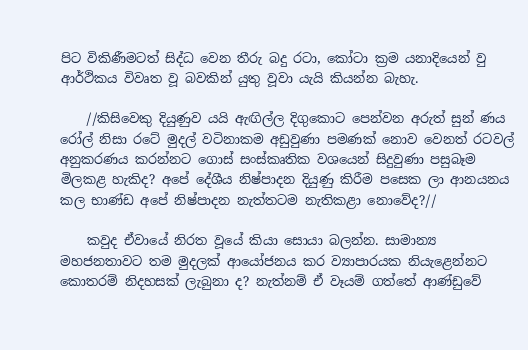පිට විකිණීමටත් සිද්ධ වෙන තීරු බදු රටා, කෝටා ක්‍රම යනාදියෙන් වු ආර්ථිකය විවෘත වූ බවකින් යුතු වූවා යැයි කියන්න බැහැ.

    //කිසිවෙකු දියුණුව යයි ඇඟිල්ල දිගුකොට පෙන්වන අරුත් සුන් ණය රෝල් නිසා රටේ මුදල් වටිනාකම අඩුවුණා පමණක් නොව වෙනත් රටවල් අනුකරණය කරන්නට ගොස් සංස්කෘතික වශයෙන් සිදුවුණා පසුබෑම මිලකළ හැකිද? අපේ දේශීය නිෂ්පාදන දියුණු කිරීම පසෙක ලා ආනයනය කල භාණ්ඩ අපේ නිෂ්පාදන නැත්තටම නැතිකළා නොවේද?//

    කවුද ඒවායේ නිරත වූයේ කියා සොයා බලන්න. සාමාන්‍ය මහජනතාවට තම මුදලක් ආයෝජනය කර ව්‍යාපාරයක නියැළෙන්නට කොතරම් නිදහසක් ලැබුනා ද? නැත්නම් ඒ වෑයම් ගත්තේ ආණ්ඩුවේ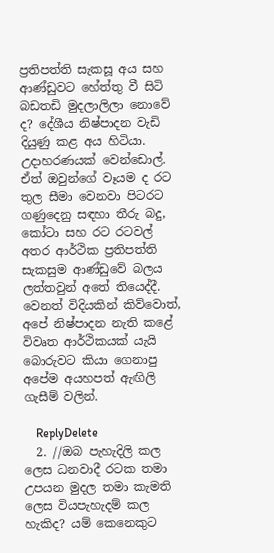ප්‍රතිපත්ති සැකසූ අය සහ ආණ්ඩුවට හේත්තු වී සිටි බඩතඩි මුදලාලිලා නොවේ ද? දේශීය නිෂ්පාදන වැඩි දියුණු කළ අය හිටියා. උදාහරණයක් වෙන්ඩොල්. ඒත් ඔවුන්ගේ වෑයම ද රට තුල සීමා වෙනවා පිටරට ගණුදෙනු සඳහා තීරු බදු, කෝටා සහ රට රටවල් අතර ආර්ථික ප්‍රතිපත්ති සැකසුම ආණ්ඩුවේ බලය ලත්තවුන් අතේ තියෙද්දී. වෙනත් විදියකින් කිව්වොත්, අපේ නිෂ්පාදන නැති කළේ විවෘත ආර්ථිකයක් යැයි බොරුවට කියා ගෙනාපු අපේම අයහපත් ඇඟිලි ගැසීම් වලින්.

    ReplyDelete
  2. //ඔබ පැහැදිලි කල ලෙස ධනවාදී රටක තමා උපයන මුදල තමා කැමති ලෙස වියපැහැදම් කල හැකිද? යම් කෙනෙකුට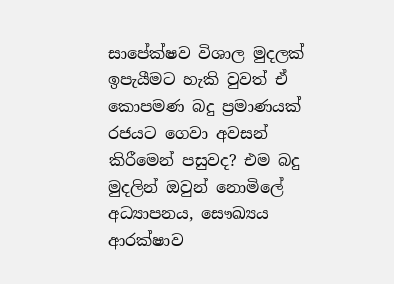සාපේක්ෂව විශාල මුදලක් ඉපැයීමට හැකි වුවත් ඒ කොපමණ බදු ප්‍රමාණයක් රජයට ගෙවා අවසන් කිරීමෙන් පසුවද? එම බදු මුදලින් ඔවුන් නොමිලේ අධ්‍යාපනය, සෞඛ්‍යය ආරක්ෂාව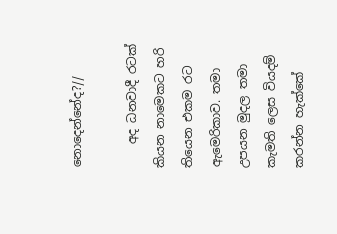නොදෙන්නේද?//

    අද ධනවාදී රටක් කියන නාමෙකට හරි තියෙන එකම රට ඇමෙරිකාව. තමා උපයන මුදල තමා කැමති ලෙස වියදම් කරන්න හැක්කේ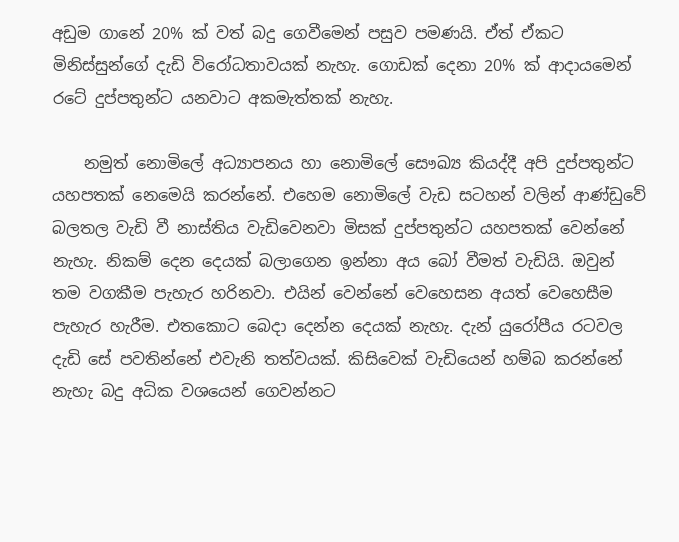අඩුම ගානේ 20% ක් වත් බදු ගෙවීමෙන් පසුව පමණයි. ඒත් ඒකට මිනිස්සුන්ගේ දැඩි විරෝධතාවයක් නැහැ. ගොඩක් දෙනා 20% ක් ආදායමෙන් රටේ දුප්පතුන්ට යනවාට අකමැත්තක් නැහැ.

    නමුත් නොමිලේ අධ්‍යාපනය හා නොමිලේ සෞඛ්‍ය කියද්දී අපි දුප්පතුන්ට යහපතක් නෙමෙයි කරන්නේ. එහෙම නොමිලේ වැඩ සටහන් වලින් ආණ්ඩුවේ බලතල වැඩි වී නාස්තිය වැඩිවෙනවා මිසක් දුප්පතුන්ට යහපතක් වෙන්නේ නැහැ. නිකම් දෙන දෙයක් බලාගෙන ඉන්නා අය බෝ වීමත් වැඩියි. ඔවුන් තම වගකීම පැහැර හරිනවා. එයින් වෙන්නේ වෙහෙසන අයත් වෙහෙසීම පැහැර හැරීම. එතකොට බෙදා දෙන්න දෙයක් නැහැ. දැන් යුරෝපීය රටවල දැඩි සේ පවතින්නේ එවැනි තත්වයක්. කිසිවෙක් වැඩියෙන් හම්බ කරන්නේ නැහැ බදු අධික වශයෙන් ගෙවන්නට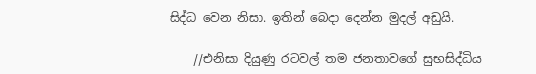සිද්ධ වෙන නිසා. ඉතින් බෙදා දෙන්න මුදල් අඩුයි.

    //එනිසා දියුණු රටවල් තම ජනතාවගේ සුභසිද්ධිය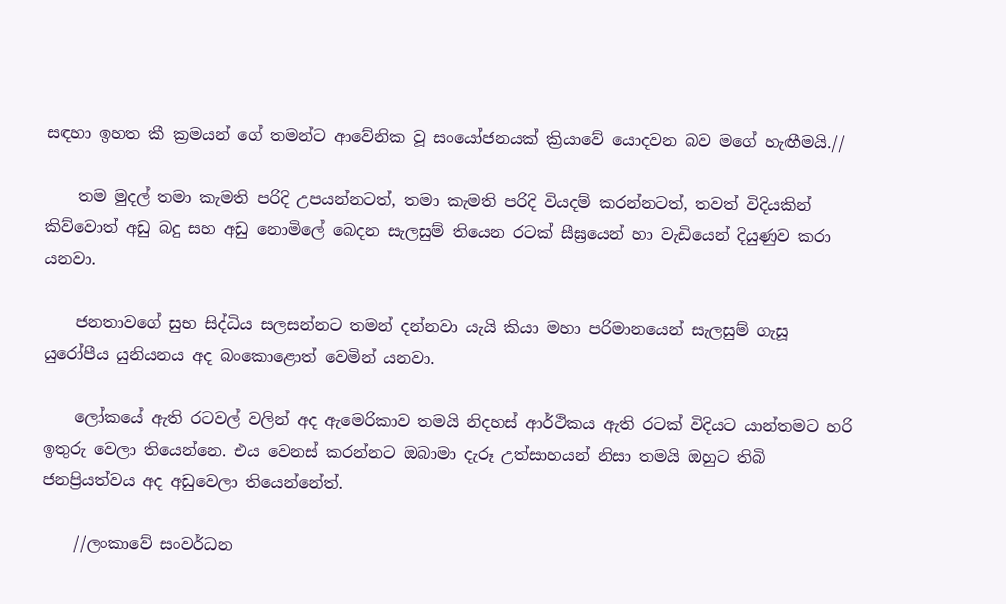සඳහා ඉහත කී ක්‍රමයන් ගේ තමන්ට ආවේනික වූ සංයෝජනයක් ක්‍රියාවේ යොදවන බව මගේ හැඟීමයි.//

    තම මුදල් තමා කැමති පරිදි උපයන්නටත්, තමා කැමති පරිදි වියදම් කරන්නටත්, තවත් විදියකින් කිව්වොත් අඩු බදු සහ අඩු නොමිලේ බෙදන සැලසුම් තියෙන රටක් සීඝ්‍රයෙන් හා වැඩියෙන් දියුණුව කරා යනවා.

    ජනතාවගේ සුභ සිද්ධිය සලසන්නට තමන් දන්නවා යැයි කියා මහා පරිමානයෙන් සැලසුම් ගැසූ යුරෝපීය යුනියනය අද බංකොළොත් වෙමින් යනවා.

    ලෝකයේ ඇති රටවල් වලින් අද ඇමෙරිකාව තමයි නිදහස් ආර්ථිකය ඇති රටක් විදියට යාන්තමට හරි ඉතුරු වෙලා තියෙන්නෙ. එය වෙනස් කරන්නට ඔබාමා දැරූ උත්සාහයන් නිසා තමයි ඔහුට තිබි ජනප්‍රියත්වය අද අඩුවෙලා තියෙන්නේත්.

    //ලංකාවේ සංවර්ධන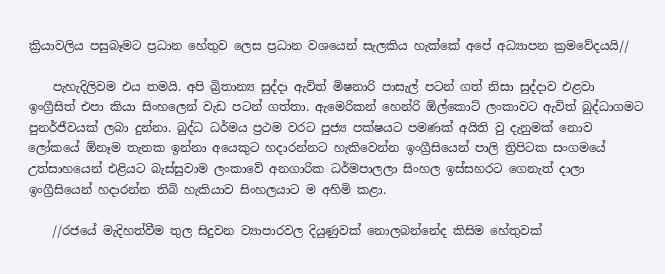ක්‍රියාවලිය පසුබෑමට ප්‍රධාන හේතුව ලෙස ප්‍රධාන වශයෙන් සැලකිය හැක්කේ අපේ අධ්‍යාපන ක්‍රමවේදයයි//

    පැහැදිලිවම එය තමයි. අපි බ්‍රිතාන්‍ය සුද්දා ඇවිත් මිෂනාරි පාසැල් පටන් ගත් නිසා සුද්දාව එළවා ඉංග්‍රීසිත් එපා කියා සිංහලෙන් වැඩ පටන් ගත්තා. ඇමෙරිකන් හෙන්රි ඕල්කොට් ලංකාවට ඇවිත් බුද්ධාගමට පුනර්ජීවයක් ලබා දුන්නා. බුද්ධ ධර්මය ප්‍රථම වරට පුජ්‍ය පක්ෂයට පමණක් අයිති වු දැනුමක් නොව ලෝකයේ ඕනෑම තැනක ඉන්නා අයෙකුට හදාරන්නට හැකිවෙන්න ඉංග්‍රීසියෙන් පාලි ත්‍රිපිටක සංගමයේ උත්සාහයෙන් එළියට බැස්සුවාම ලංකාවේ අනගාරික ධර්මපාලලා සිංහල ඉස්සහරට ගෙනැත් දාලා ඉංග්‍රීසියෙන් හදාරන්න තිබි හැකියාව සිංහලයාට ම අහිමි කළා.

    //රජයේ මැදිහත්වීම තුල සිදුවන ව්‍යාපාරවල දියුණුවක් නොලබන්නේද කිසිම හේතුවක්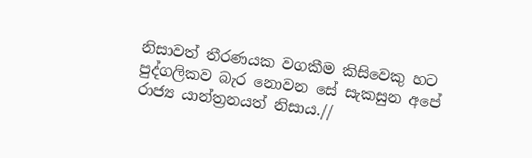නිසාවත් තීරණයක වගකීම කිසිවෙකු හට පුද්ගලිකව බැර නොවන සේ සැකසුන අපේ රාජ්‍ය යාන්ත්‍රනයත් නිසාය.//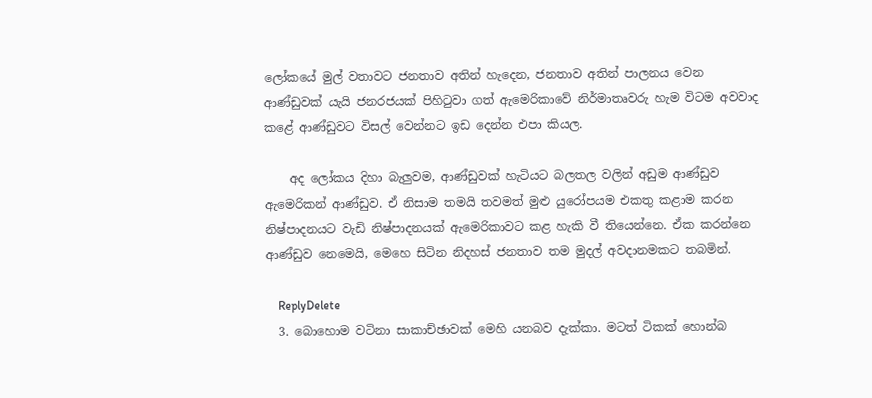ලෝකයේ මුල් වතාවට ජනතාව අතින් හැදෙන, ජනතාව අතින් පාලනය වෙන ආණ්ඩුවක් යැයි ජනරජයක් පිහිටුවා ගත් ඇමෙරිකාවේ නිර්මාතෘවරු හැම විටම අවවාද කළේ ආණ්ඩුවට විසල් වෙන්නට ඉඩ දෙන්න එපා කියල.

    අද ලෝකය දිහා බැලුවම, ආණ්ඩුවක් හැටියට බලතල වලින් අඩුම ආණ්ඩුව ඇමෙරිකන් ආණ්ඩුව. ඒ නිසාම තමයි තවමත් මුළු යුරෝපයම එකතු කළාම කරන නිෂ්පාදනයට වැඩි නිෂ්පාදනයක් ඇමෙරිකාවට කළ හැකි වී තියෙන්නෙ. ඒක කරන්නෙ ආණ්ඩුව නෙමෙයි, මෙහෙ සිටින නිදහස් ජනතාව තම මුදල් අවදානමකට තබමින්.

    ReplyDelete
  3. බොහොම වටිනා සාකාච්ඡාවක් මෙහි යනබව දැක්කා. මටත් ටිකක් හොන්බ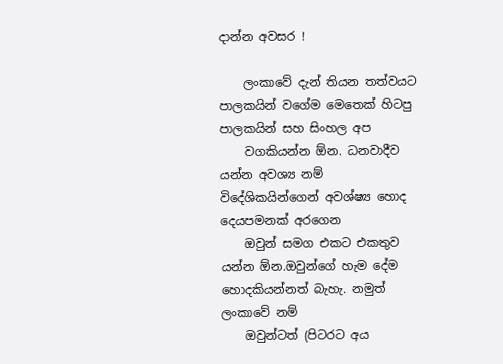දාන්න අවසර !

    ලංකාවේ දැන් තියන තත්වයට පාලකයින් වගේම මෙතෙක් හිටපු පාලකයින් සහ සිංහල අප
    වගකියන්න ඕන. ධනවාදීව යන්න අවශ්‍ය නම් විදේශිකයින්ගෙන් අවශ්ෂ්‍ය හොද දෙයපමනක් අරගෙන
    ඔවුන් සමග එකට එකතුව යන්න ඕන.ඔවුන්ගේ හැම දේම හොදකියන්නත් බැහැ. නමුත් ලංකාවේ නම්
    ඔවුන්ටත් (පිටරට අය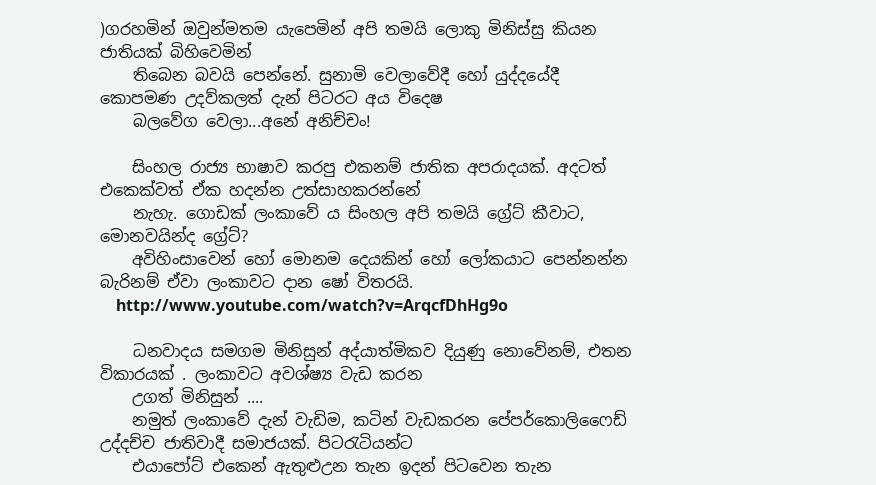)ගරහමින් ඔවුන්මතම යැපෙමින් අපි තමයි ලොකු මිනිස්සු කියන ජාතියක් බිහිවෙමින්
    තිබෙන බවයි පෙන්නේ. සුනාමි වෙලාවේදී හෝ යුද්දයේදී කොපමණ උදව්කලත් දැන් පිටරට අය විදෙෂ
    බලවේග වෙලා...අනේ අනිච්චං!

    සිංහල රාජ්‍ය භාෂාව කරපු එකනම් ජාතික අපරාදයක්. අදටත් එකෙක්වත් ඒක හදන්න උත්සාහකරන්නේ
    නැහැ. ගොඩක් ලංකාවේ ය සිංහල අපි තමයි ග්‍රේට් කීවාට, මොනවයින්ද ග්‍රේට්?
    අවිහිංසාවෙන් හෝ මොනම දෙයකින් හෝ ලෝකයාට පෙන්නන්න බැරිනම් ඒවා ලංකාවට දාන ෂෝ විතරයි.
    http://www.youtube.com/watch?v=ArqcfDhHg9o

    ධනවාදය සමගම මිනිසුන් අද්යාත්මිකව දියුණු නොවේනම්, එතන විකාරයක් . ලංකාවට අවශ්ෂ්‍ය වැඩ කරන
    උගත් මිනිසුන් ....
    නමුත් ලංකාවේ දැන් වැඩිම, කටින් වැඩකරන පේපර්කොලිෆෛඩ් උද්දච්ච ජාතිවාදී සමාජයක්. පිටරැටියන්ට
    එයාපෝට් එකෙන් ඇතුළුඋන තැන ඉදන් පිටවෙන තැන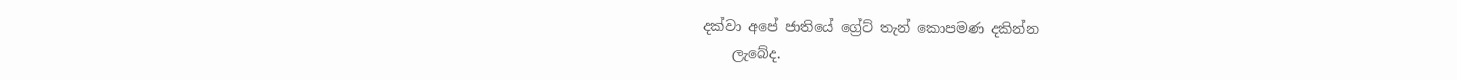දක්වා අපේ ජාතියේ ග්‍රේට් තැන් කොපමණ දකින්න
    ලැබේද.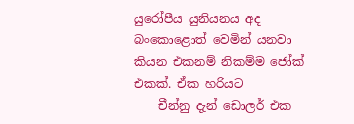යුරෝපීය යුනියනය අද බංකොළොත් වෙමින් යනවා කියන එකනම් නිකම්ම ජෝක් එකක්. ඒක හරියට
    චීන්නු දැන් ඩොලර් එක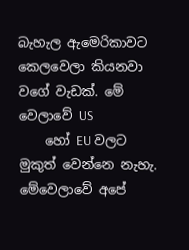බැහැල ඇමෙරිකාවට කෙලවෙලා කියනවා වගේ වැඩක්. මේ වෙලාවේ US
    හෝ EU වලට මුකුත් වෙන්නෙ නැහැ. මේවෙලාවේ අපේ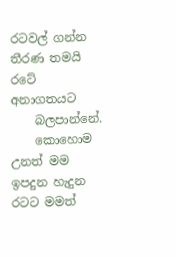රටවල් ගන්න තීරණ තමයි රටේ අනාගතයට
    බලපාන්නේ.
    කොහොම උනත් මම ඉපදුන හැදුන රටට මමත්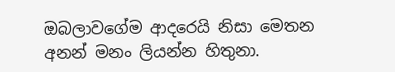ඔබලාවගේම ආදරෙයි නිසා මෙතන අනන් මනං ලියන්න හිතුනා.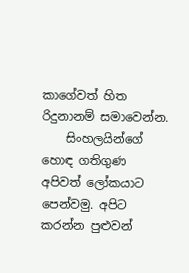කාගේවත් හිත රිදුනානම් සමාවෙන්න.
    සිංහලයින්ගේ හොඳ ගතිගුණ අපිවත් ලෝකයාට පෙන්වමු. අපිට කරන්න පුළුවන්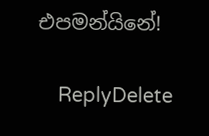එපමන්යිනේ!

    ReplyDelete